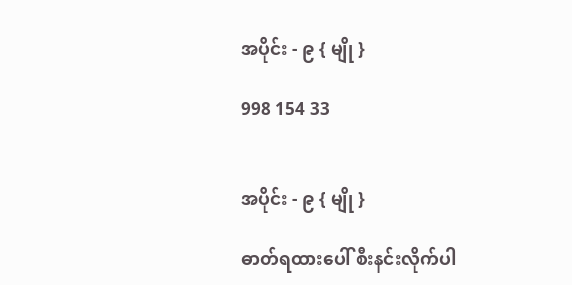အပိုင်း - ၉ { မျို }

998 154 33


အပိုင်း - ၉ { မျို }

ဓာတ်ရထားပေါ် စီးနင်းလိုက်ပါ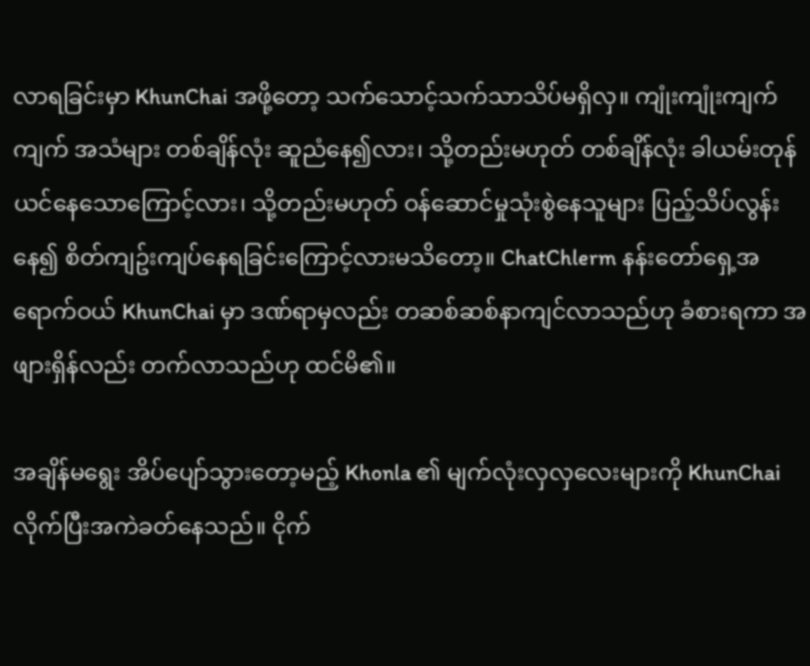လာရခြင်းမှာ KhunChai အဖို့တော့ သက်သောင့်သက်သာသိပ်မရှိလှ။ ကျုံးကျုံးကျက်ကျက် အသံများ တစ်ချိန်လုံး ဆူညံနေ၍လား၊ သို့တည်းမဟုတ် တစ်ချိန်လုံး ခါယမ်းတုန်ယင်နေသောကြောင့်လား၊ သို့တည်းမဟုတ် ဝန်ဆောင်မှုသုံးစွဲနေသူများ ပြည့်သိပ်လွန်းနေ၍ စိတ်ကျဥ်းကျပ်နေရခြင်းကြောင့်လားမသိတော့။ ChatChlerm နန်းတော်ရှေ့အရောက်ဝယ် KhunChai မှာ ဒဏ်ရာမှလည်း တဆစ်ဆစ်နာကျင်လာသည်ဟု ခံစားရကာ အဖျားရှိန်လည်း တက်လာသည်ဟု ထင်မိ၏။

အချိန်မရွေး အိပ်ပျော်သွားတော့မည့် Khonla ၏ မျက်လုံးလှလှလေးများကို KhunChai လိုက်ပြီးအကဲခတ်နေသည်။ ငိုက်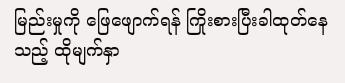မြည်းမှုကို ဖြေဖျောက်ရန် ကြိုးစားပြီးခါထုတ်နေသည့် ထိုမျက်နှာ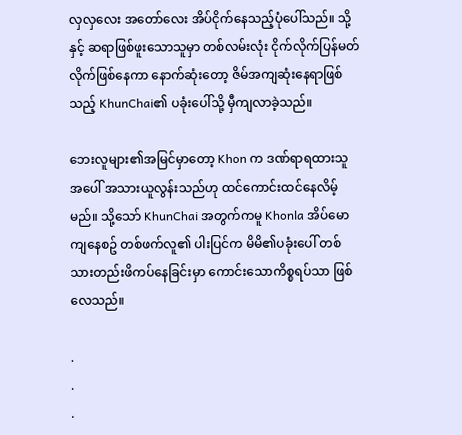လှလှလေး အတော်လေး အိပ်ငိုက်နေသည့်ပုံပေါ်သည်။ သို့နှင့် ဆရာဖြစ်ဖူးသောသူမှာ တစ်လမ်းလုံး ငိုက်လိုက်ပြန်မတ်လိုက်ဖြစ်နေကာ နောက်ဆုံးတော့ ဇိမ်အကျဆုံးနေရာဖြစ်သည့် KhunChai၏ ပခုံးပေါ်သို့ မှီကျလာခဲ့သည်။

ဘေးလူများ၏အမြင်မှာတော့ Khon က ဒဏ်ရာရထားသူအပေါ် အသားယူလွန်းသည်ဟု ထင်ကောင်းထင်နေလိမ့်မည်။ သို့သော် KhunChai အတွက်ကမူ Khonla အိပ်မောကျနေစဥ် တစ်ဖက်လူ၏ ပါးပြင်က မိမိ၏ပခုံးပေါ် တစ်သားတည်းဖိကပ်နေခြင်းမှာ ကောင်းသောကိစ္စရပ်သာ ဖြစ်လေသည်။

.
.
.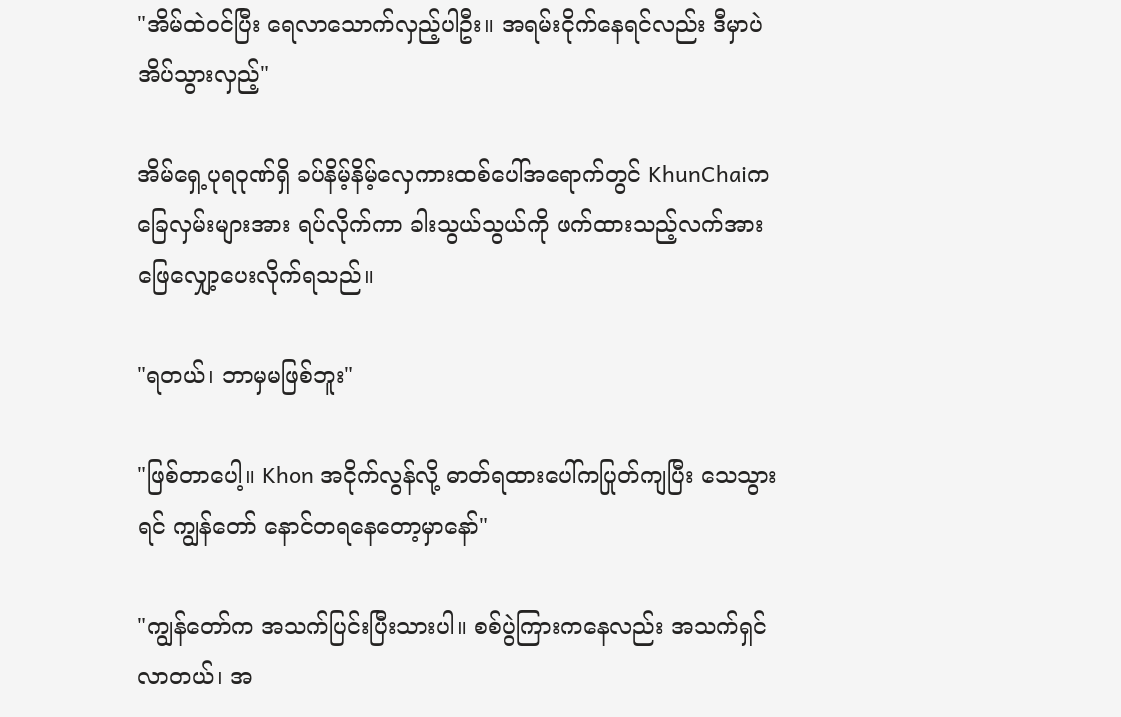"အိမ်ထဲဝင်ပြီး ရေလာသောက်လှည့်ပါဦး။ အရမ်းငိုက်နေရင်လည်း ဒီမှာပဲ အိပ်သွားလှည့်"

အိမ်ရှေ့ပုရဝုဏ်ရှိ ခပ်နိမ့်နိမ့်လှေကားထစ်ပေါ်အရောက်တွင် KhunChaiက ခြေလှမ်းများအား ရပ်လိုက်ကာ ခါးသွယ်သွယ်ကို ဖက်ထားသည့်လက်အား ဖြေလျှော့ပေးလိုက်ရသည်။

"ရတယ်၊ ဘာမှမဖြစ်ဘူး"

"ဖြစ်တာပေါ့။ Khon အငိုက်လွန်လို့ ဓာတ်ရထားပေါ်ကပြုတ်ကျပြီး သေသွားရင် ကျွန်တော် နောင်တရနေတော့မှာနော်"

"ကျွန်တော်က အသက်ပြင်းပြီးသားပါ။ စစ်ပွဲကြားကနေလည်း အသက်ရှင်လာတယ်၊ အ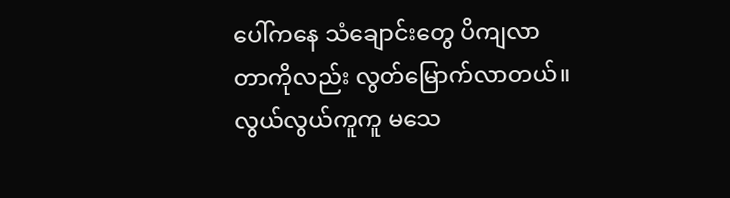ပေါ်ကနေ သံချောင်းတွေ ပိကျလာတာကိုလည်း လွတ်မြောက်လာတယ်။ လွယ်လွယ်ကူကူ မသေ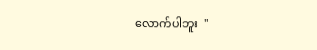လောက်ပါဘူး  "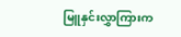မြူနှင်းလွှာကြားက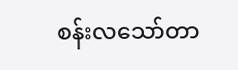စန်းလသော်တာ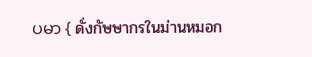ပမာ { ดั่งกัษษากรในม่านหมอก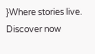}Where stories live. Discover now